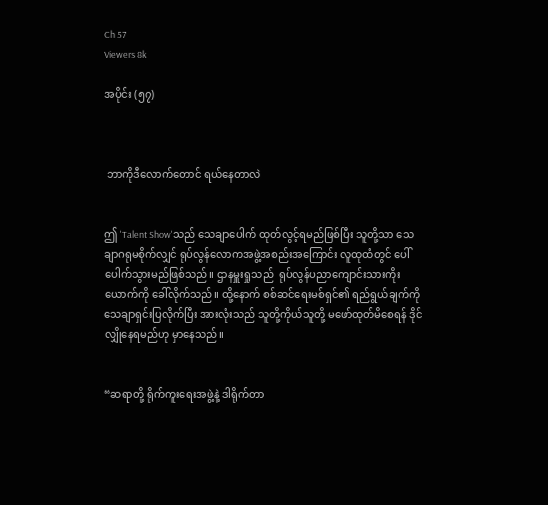Ch 57
Viewers 8k

အပိုင်း (၅၇)



 ဘာကိုဒီလောက်တောင် ရယ်နေတာလဲ


ဤ 'Talent Show'သည် သေချာပေါက် ထုတ်လွင့်ရမည်ဖြစ်ပြီး သူတို့သာ သေချာဂရုမစိုက်လျှင် ရုပ်လွန်လောကအဖွဲ့အစည်းအကြောင်း လူထုထံတွင် ပေါ်ပေါက်သွားမည်ဖြစ်သည်။ ဌာနမှူးရှုသည်  ရုပ်လွန်ပညာကျောင်းသားကိုးယောက်ကို ခေါ်လိုက်သည်။ ထို့နောက် စစ်ဆင်ရေးမစ်ရှင်၏ ရည်ရွယ်ချက်ကို သေချာရှင်းပြလိုက်ပြီး အားလုံးသည် သူတို့ကိုယ်သူတို့ မဖော်ထုတ်မိစေရန် ဒိုင်လျှိုနေရမည်ဟု မှာနေသည်။


“ဆရာတို့ ရိုက်ကူးရေးအဖွဲ့နဲ့ ဒါရိုက်တာ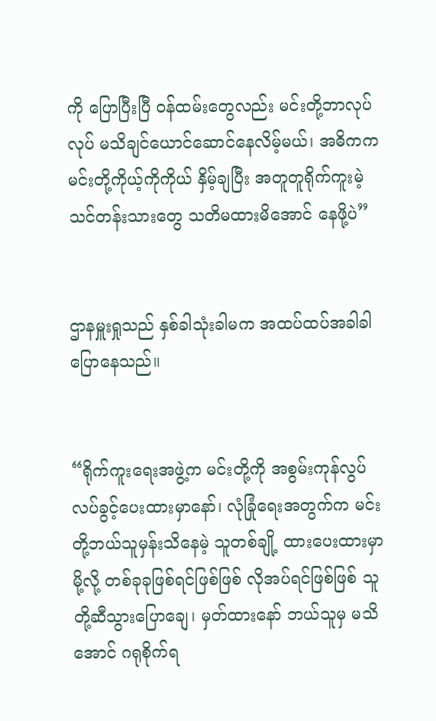ကို ပြောပြီးပြီ ဝန်ထမ်းတွေလည်း မင်းတို့ဘာလုပ်လုပ် မသိချင်ယောင်ဆောင်နေလိမ့်မယ်၊ အဓိကက မင်းတို့ကိုယ့်ကိုကိုယ် နှိမ့်ချပြီး အတူတူရိုက်ကူးမဲ့ သင်တန်းသားတွေ သတိမထားမိအောင် နေဖို့ပဲ”


ဌာနမှူးရှုသည် နှစ်ခါသုံးခါမက အထပ်ထပ်အခါခါ ပြောနေသည်။


“ရိုက်ကူးရေးအဖွဲ့က မင်းတို့ကို အစွမ်းကုန်လွပ်လပ်ခွင့်ပေးထားမှာနော်၊ လုံခြုံရေးအတွက်က မင်းတို့ဘယ်သူမှန်းသိနေမဲ့ သူတစ်ချို့ ထားပေးထားမှာမို့လို့ တစ်ခုခုဖြစ်ရင်ဖြစ်ဖြစ် လိုအပ်ရင်ဖြစ်ဖြစ် သူတို့ဆီသွားပြောချေ၊ မှတ်ထားနော် ဘယ်သူမှ မသိအောင် ဂရုစိုက်ရ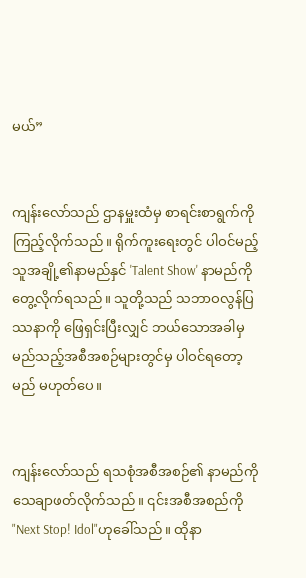မယ်”


ကျန်းလော်သည် ဌာနမှူးထံမှ စာရင်းစာရွက်ကိုကြည့်လိုက်သည်။ ရိုက်ကူးရေးတွင် ပါဝင်မည့်သူအချို့၏နာမည်နှင် 'Talent Show' နာမည်ကိုတွေ့လိုက်ရသည်။ သူတို့သည် သဘာဝလွန်ပြဿနာကို ဖြေရှင်းပြီးလျှင် ဘယ်သောအခါမှ မည်သည့်အစီအစဉ်များတွင်မှ ပါဝင်ရတော့မည် မဟုတ်ပေ။


ကျန်းလော်သည် ရသစုံအစီအစဉ်၏ နာမည်ကို သေချာဖတ်လိုက်သည်။ ၎င်းအစီအစည်ကို "Next Stop! Idol"ဟုခေါ်သည်။ ထိုနာ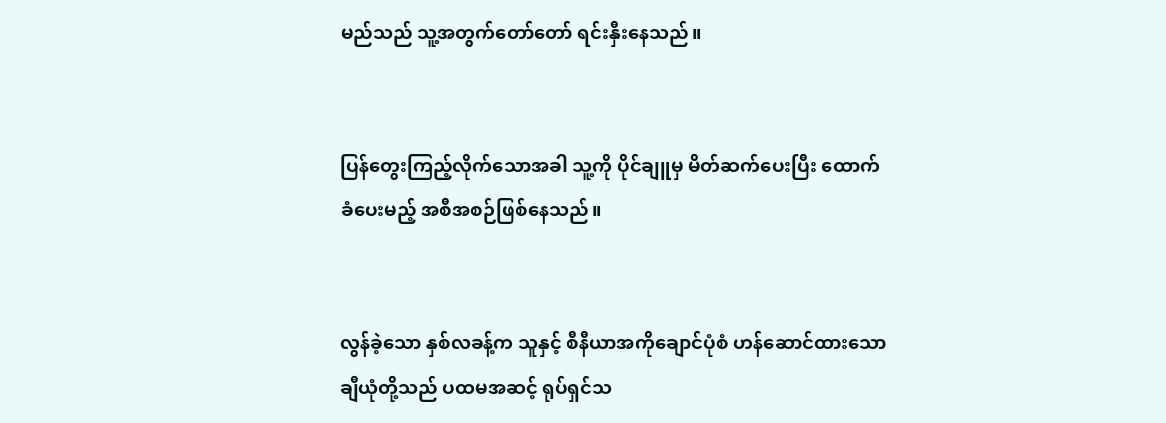မည်သည် သူ့အတွက်တော်တော် ရင်းနှီးနေသည်။


ပြန်တွေးကြည့်လိုက်သောအခါ သူ့ကို ပိုင်ချူမှ မိတ်ဆက်ပေးပြီး ထောက်ခံပေးမည့် အစီအစဉ်ဖြစ်နေသည်။


လွန်ခဲ့သော နှစ်လခန့်က သူနှင့် စီနီယာအကိုချောင်ပုံစံ ဟန်ဆောင်ထားသော ချီယုံတို့သည် ပထမအဆင့် ရုပ်ရှင်သ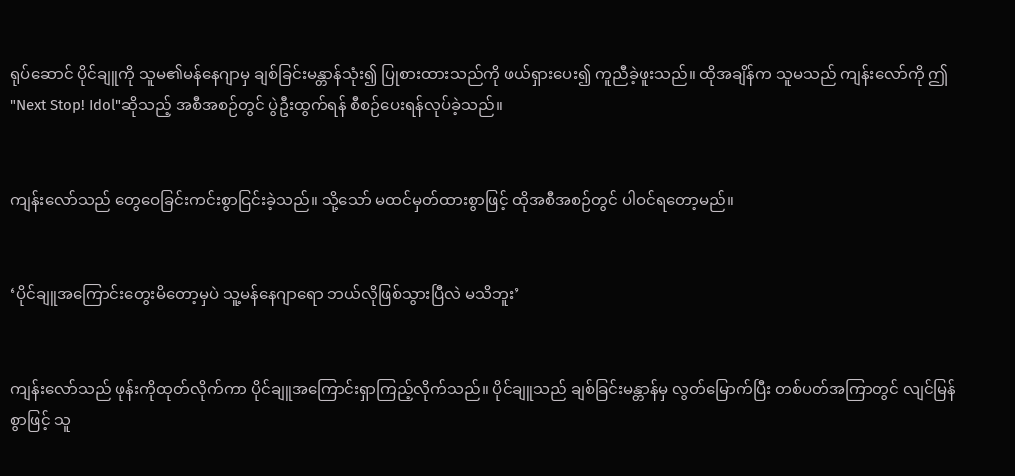ရုပ်ဆောင် ပိုင်ချူကို သူမ၏မန်နေဂျာမှ ချစ်ခြင်းမန္တာန်သုံး၍ ပြုစားထားသည်ကို ဖယ်ရှားပေး၍ ကူညီခဲ့ဖူးသည်။ ထိုအချိန်က သူမသည် ကျန်းလော်ကို ဤ "Next Stop! Idol"ဆိုသည့် အစီအစဉ်တွင် ပွဲဦးထွက်ရန် စီစဉ်ပေးရန်လုပ်ခဲ့သည်။


ကျန်းလော်သည် တွေဝေခြင်းကင်းစွာငြင်းခဲ့သည်။ သို့သော် မထင်မှတ်ထားစွာဖြင့် ထိုအစီအစဉ်တွင် ပါဝင်ရတော့မည်။


‘ပိုင်ချူအကြောင်းတွေးမိတော့မှပဲ သူ့မန်နေဂျာရော ဘယ်လိုဖြစ်သွားပြီလဲ မသိဘူး’


ကျန်းလော်သည် ဖုန်းကိုထုတ်လိုက်ကာ ပိုင်ချူအကြောင်းရှာကြည့်လိုက်သည်။ ပိုင်ချူသည် ချစ်ခြင်းမန္တာန်မှ လွတ်မြောက်ပြီး တစ်ပတ်အကြာတွင် လျင်မြန်စွာဖြင့် သူ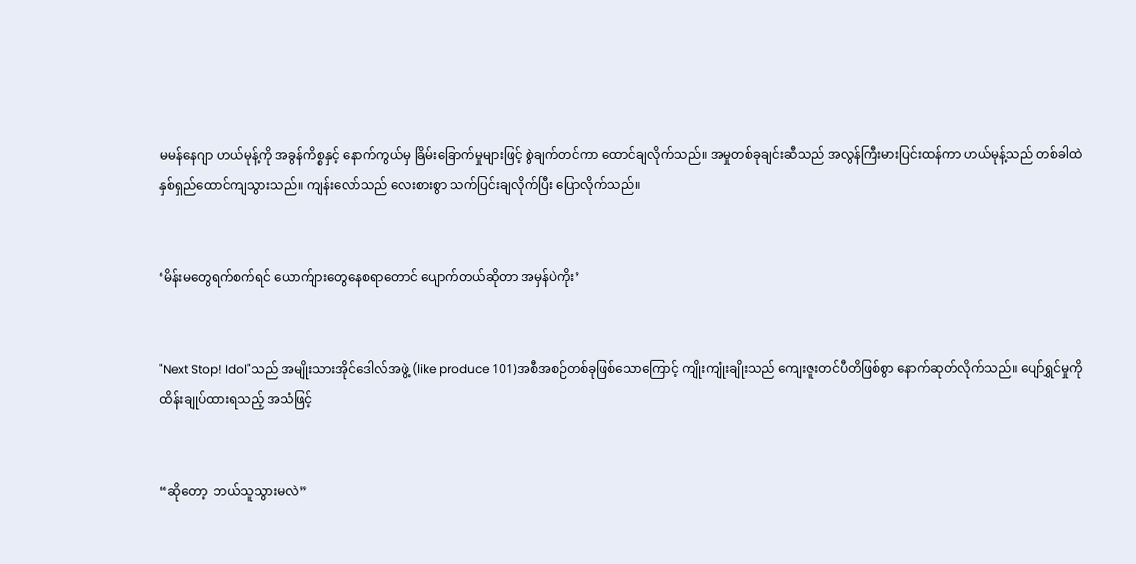မမန်နေဂျာ ဟယ်မုန့်ကို အခွန်ကိစ္စနှင့် နောက်ကွယ်မှ ခြိမ်းခြောက်မှုများဖြင့် စွဲချက်တင်ကာ ထောင်ချလိုက်သည်။ အမှုတစ်ခုချင်းဆီသည် အလွန်ကြီးမားပြင်းထန်ကာ ဟယ်မုန့်သည် တစ်ခါထဲ နှစ်ရှည်ထောင်ကျသွားသည်။ ကျန်းလော်သည် လေးစားစွာ သက်ပြင်းချလိုက်ပြီး ပြောလိုက်သည်။


‘မိန်းမတွေရက်စက်ရင် ယောက်ျားတွေနေစရာတောင် ပျောက်တယ်ဆိုတာ အမှန်ပဲကိုး’


"Next Stop! Idol"သည် အမျိုးသားအိုင်ဒေါလ်အဖွဲ့ (like produce 101)အစီအစဉ်တစ်ခုဖြစ်သောကြောင့် ကျိုးကျုံးချိုးသည် ကျေးဇူးတင်ပီတိဖြစ်စွာ နောက်ဆုတ်လိုက်သည်။ ပျော်ရွှင်မှုကို ထိန်းချုပ်ထားရသည့် အသံဖြင့်


“ဆိုတော့  ဘယ်သူသွားမလဲ”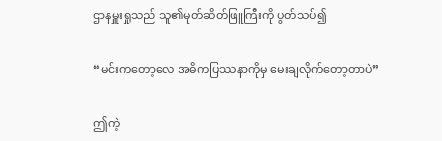ဌာနမှူးရှုသည် သူ၏မုတ်ဆိတ်ဖြူကြီးကို ပွတ်သပ်၍


“မင်းကတော့လေ အဓိကပြဿနာကိုမှ မေးချလိုက်တော့တာပဲ”


ဤကဲ့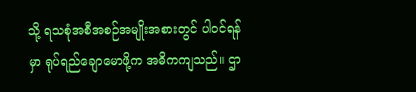သို့ ရသစုံအစီအစဉ်အမျိုးအစားတွင် ပါဝင်ရန်မှာ ရုပ်ရည်ချောမောဖို့က အဓိကကျသည်။ ဌာ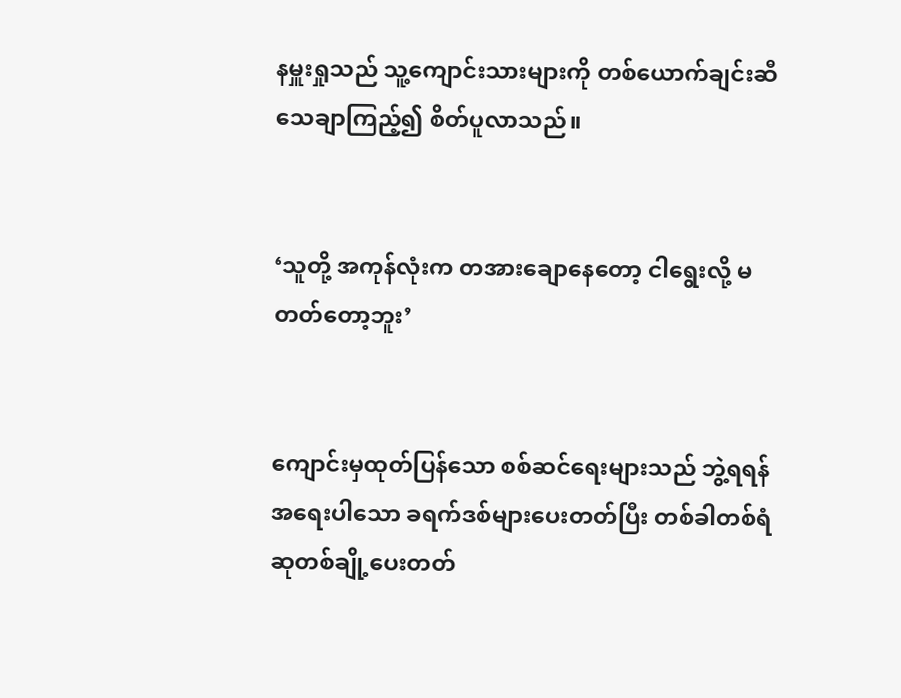နမှူးရှုသည် သူ့ကျောင်းသားများကို တစ်ယောက်ချင်းဆီသေချာကြည့်၍ စိတ်ပူလာသည်။


‘သူတို့ အကုန်လုံးက တအားချောနေတော့ ငါရွေးလို့ မတတ်တော့ဘူး’


ကျောင်းမှထုတ်ပြန်သော စစ်ဆင်ရေးများသည် ဘွဲ့ရရန် အရေးပါသော ခရက်ဒစ်များပေးတတ်ပြီး တစ်ခါတစ်ရံ ဆုတစ်ချို့ပေးတတ်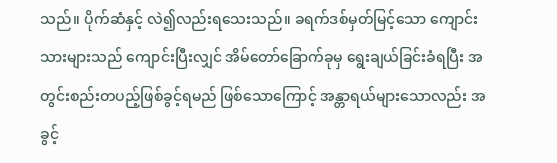သည်။ ပိုက်ဆံနှင့် လဲ၍လည်းရသေးသည်။ ခရက်ဒစ်မှတ်မြင့်သော ကျောင်းသားများသည် ကျောင်းပြီးလျှင် အိမ်တော်ခြောက်ခုမှ ရွေးချယ်ခြင်းခံရပြီး အတွင်းစည်းတပည့်ဖြစ်ခွင့်ရမည် ဖြစ်သောကြောင့် အန္တာရယ်များသောလည်း အခွင့်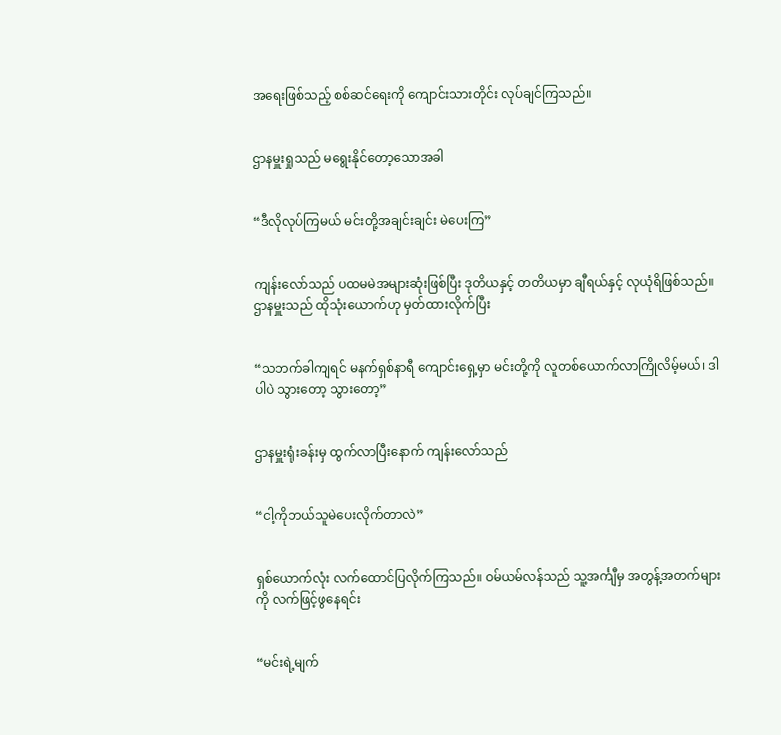အရေးဖြစ်သည့် စစ်ဆင်ရေးကို ကျောင်းသားတိုင်း လုပ်ချင်ကြသည်။


ဌာနမှူးရှုသည် မရွေးနိုင်တော့သောအခါ


“ဒီလိုလုပ်ကြမယ် မင်းတို့အချင်းချင်း မဲပေးကြ”


ကျန်းလော်သည် ပထမမဲအများဆုံးဖြစ်ပြီး ဒုတိယနှင့် တတိယမှာ ချီရယ်နှင့် လုယုံရိဖြစ်သည်။ ဌာနမှူးသည် ထိုသုံးယောက်ဟု မှတ်ထားလိုက်ပြီး


“သဘက်ခါကျရင် မနက်ရှစ်နာရီ ကျောင်းရှေ့မှာ မင်းတို့ကို လူတစ်ယောက်လာကြိုလိမ့်မယ်၊ ဒါပါပဲ သွားတော့ သွားတော့”


ဌာနမှူးရုံးခန်းမှ ထွက်လာပြီးနောက် ကျန်းလော်သည်


“ငါ့ကိုဘယ်သူမဲပေးလိုက်တာလဲ”


ရှစ်ယောက်လုံး လက်ထောင်ပြလိုက်ကြသည်။ ဝမ်ယမ်လန်သည် သူ့အင်္ကျီမှ အတွန့်အတက်များကို လက်ဖြင့်ဖွနေရင်း


“မင်းရဲ့မျက်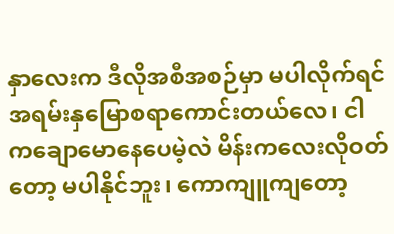နှာလေးက ဒီလိုအစီအစဉ်မှာ မပါလိုက်ရင် အရမ်းနှမြောစရာကောင်းတယ်လေ၊ ငါကချောမောနေပေမဲ့လဲ မိန်းကလေးလိုဝတ်တော့ မပါနိုင်ဘူး၊ ကောကျူကျတော့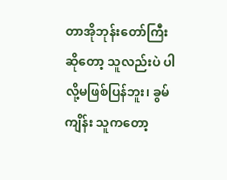တာအိုဘုန်းတော်ကြီးဆိုတော့ သူလည်းပဲ ပါလို့မဖြစ်ပြန်ဘူး၊ ခွမ်ကျိန်း သူကတော့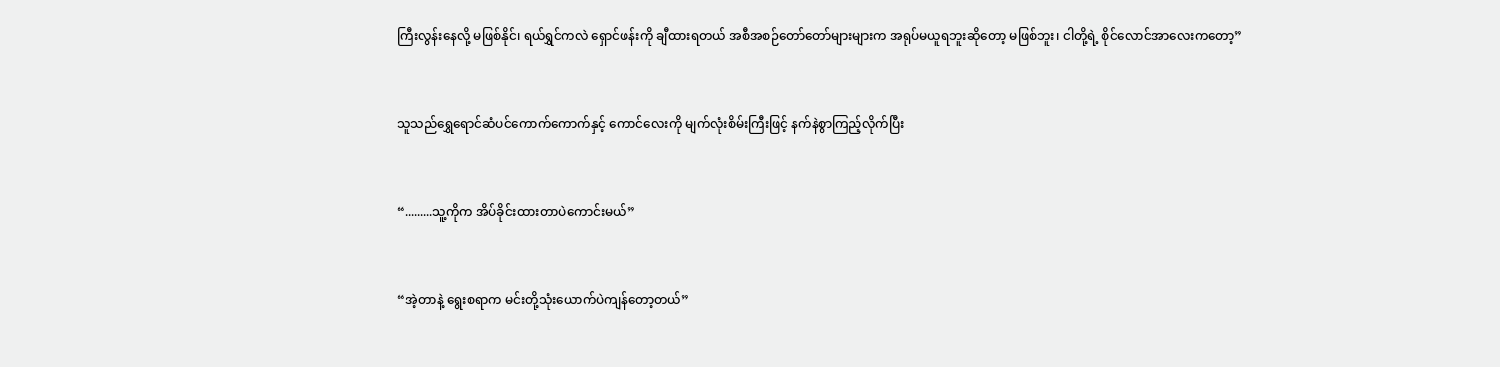ကြီးလွန်းနေလို့ မဖြစ်နိုင်၊ ရယ်ရွှင်ကလဲ ရှောင်ဖန်းကို ချီထားရတယ် အစီအစဉ်တော်တော်များများက အရုပ်မယူရဘူးဆိုတော့ မဖြစ်ဘူး၊ ငါတို့ရဲ့ စိုင်လောင်အာလေးကတော့”


သူသည်ရွှေရောင်ဆံပင်ကောက်ကောက်နှင့် ကောင်လေးကို မျက်လုံးစိမ်းကြီးဖြင့် နက်နဲစွာကြည့်လိုက်ပြီး


“.........သူ့ကိုက အိပ်ခိုင်းထားတာပဲကောင်းမယ်”


“အဲ့တာနဲ့ ရွေးစရာက မင်းတို့သုံးယောက်ပဲကျန်တော့တယ်”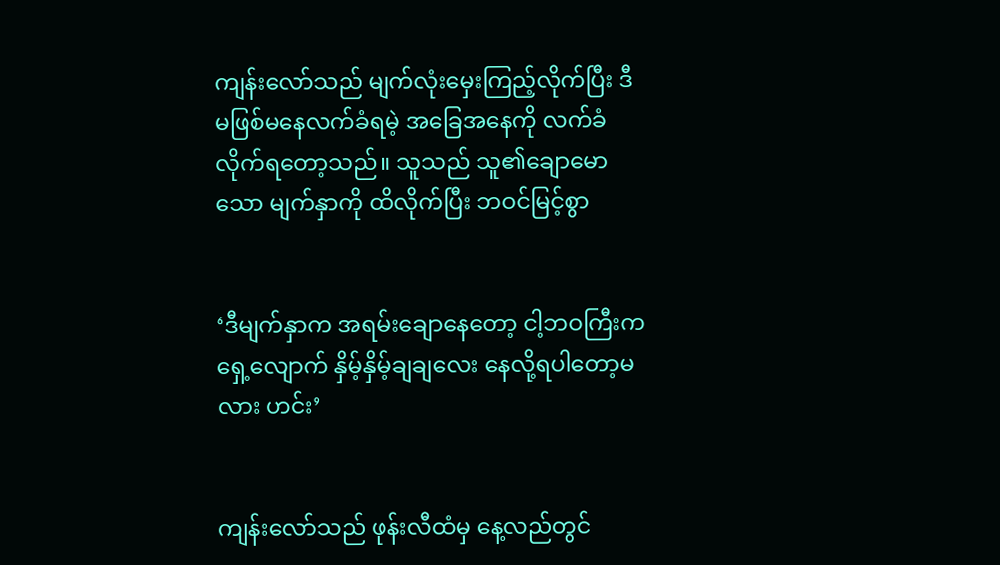ကျန်းလော်သည် မျက်လုံးမှေးကြည့်လိုက်ပြီး ဒီမဖြစ်မနေလက်ခံရမဲ့ အခြေအနေကို လက်ခံလိုက်ရတော့သည်။ သူသည် သူ၏ချောမောသော မျက်နှာကို ထိလိုက်ပြီး ဘဝင်မြင့်စွာ


‘ဒီမျက်နှာက အရမ်းချောနေတော့ ငါ့ဘဝကြီးက ရှေ့လျောက် နှိမ့်နှိမ့်ချချလေး နေလို့ရပါတော့မလား ဟင်း’


ကျန်းလော်သည် ဖုန်းလီထံမှ နေ့လည်တွင်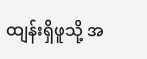ထျန်းရှိဖူသို့ အ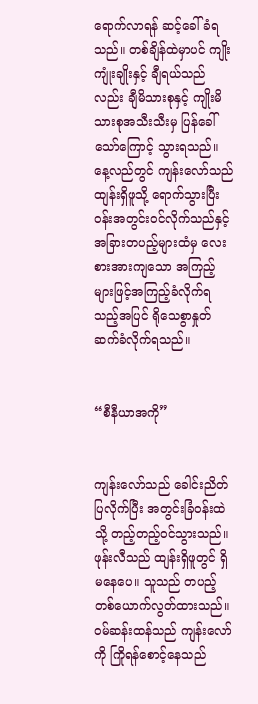ရောက်လာရန် ဆင့်ခေါ်ခံရသည်။ တစ်ချိန်ထဲမှာပင် ကျိုးကျုံးချိုးနှင့် ချီရယ်သည်လည်း ချီမိသားစုနှင့် ကျိုးမိသားစုအသီးသီးမှ ပြန်ခေါ်သော်ကြောင့် သွားရသည်။ နေ့လည်တွင် ကျန်းလော်သည် ထျန်းရှိဖူသို့ ရောက်သွားပြီး ဝန်းအတွင်းဝင်လိုက်သည်နှင့် အခြားတပည့်များထံမှ လေးစားအားကျသော အကြည့်များဖြင့်အကြည့်ခံလိုက်ရသည့်အပြင် ရိုသေစွာနှုတ်ဆက်ခံလိုက်ရသည်။


“စီနီယာအကို”


ကျန်းလော်သည် ခေါင်းညိတ်ပြလိုက်ပြီး အတွင်းခြံဝန်းထဲသို့ တည့်တည့်ဝင်သွားသည်။ ဖုန်းလီသည် ထျန်းရှိဖူတွင် ရှိမနေပေ။ သူသည် တပည့်တစ်ယောက်လွတ်ထားသည်။ ဝမ်ဆန်းထန်သည် ကျန်းလော်ကို ကြိုရန်စောင့်နေသည်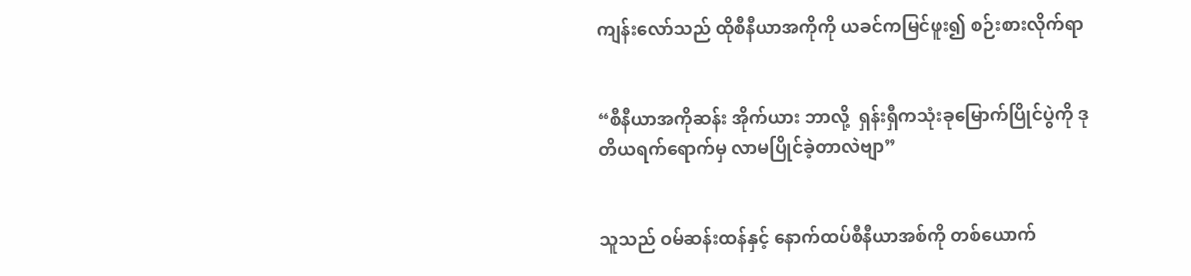ကျန်းလော်သည် ထိုစီနီယာအကိုကို ယခင်ကမြင်ဖူး၍ စဉ်းစားလိုက်ရာ


“စီနီယာအကိုဆန်း အိုက်ယား ဘာလို့  ရှန်းရှီကသုံးခုမြောက်ပြိုင်ပွဲကို ဒုတိယရက်ရောက်မှ လာမပြိုင်ခဲ့တာလဲဗျာ”


သူသည် ဝမ်ဆန်းထန်နှင့် နောက်ထပ်စီနီယာအစ်ကို တစ်ယောက်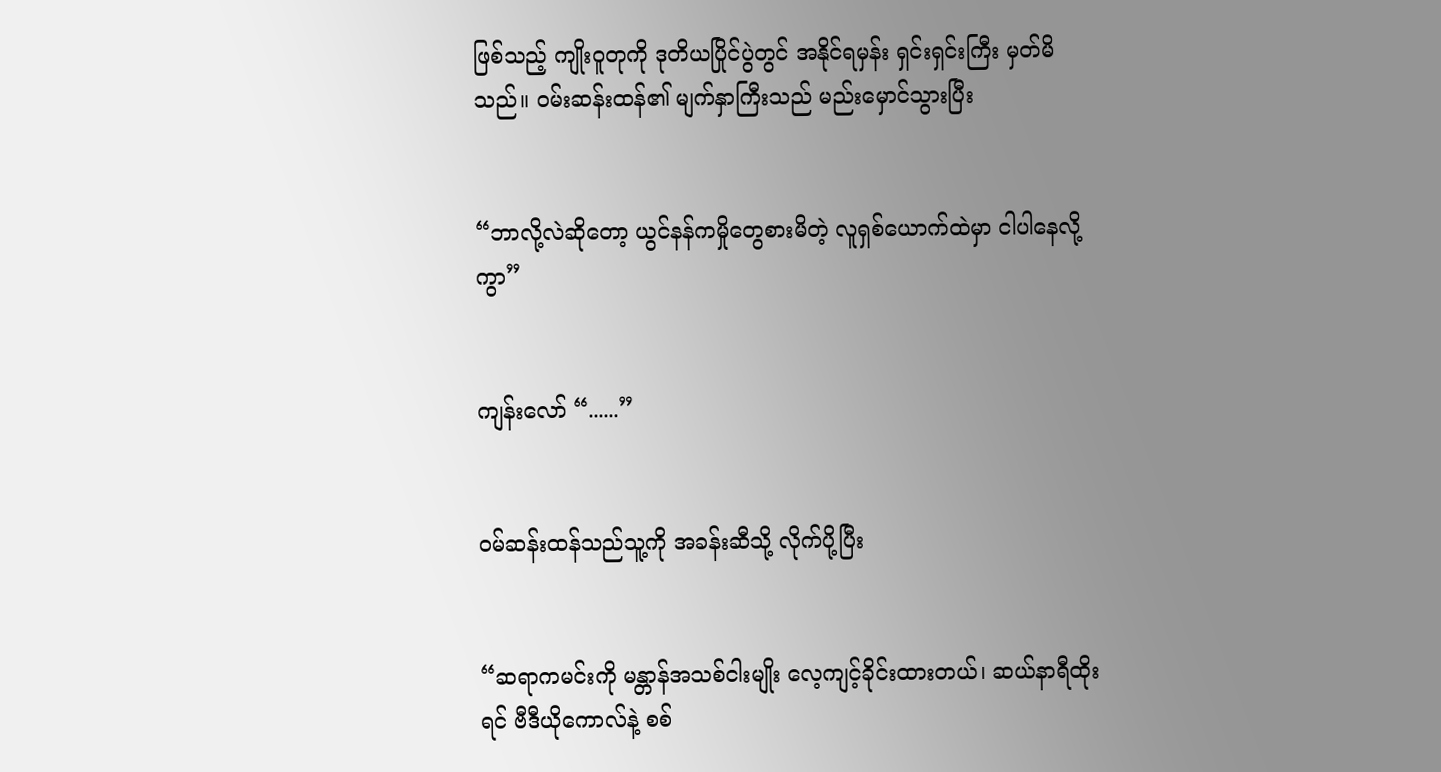ဖြစ်သည့် ကျိုးဝူတုကို ဒုတိယပြိုင်ပွဲတွင် အနိုင်ရမှန်း ရှင်းရှင်းကြီး မှတ်မိသည်။ ဝမ်းဆန်းထန်၏ မျက်နှာကြီးသည် မည်းမှောင်သွားပြီး


“ဘာလို့လဲဆိုတော့ ယွင်နန်ကမှိုတွေစားမိတဲ့ လူရှစ်ယောက်ထဲမှာ ငါပါနေလို့ကွာ”


ကျန်းလော် “......”


ဝမ်ဆန်းထန်သည်သူ့ကို အခန်းဆီသို့ လိုက်ပို့ပြီး


“ဆရာကမင်းကို မန္တာန်အသစ်ငါးမျိုး လေ့ကျင့်ခိုင်းထားတယ်၊ ဆယ်နာရီထိုးရင် ဗီဒီယိုကောလ်နဲ့ စစ်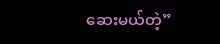ဆေးမယ်တဲ့”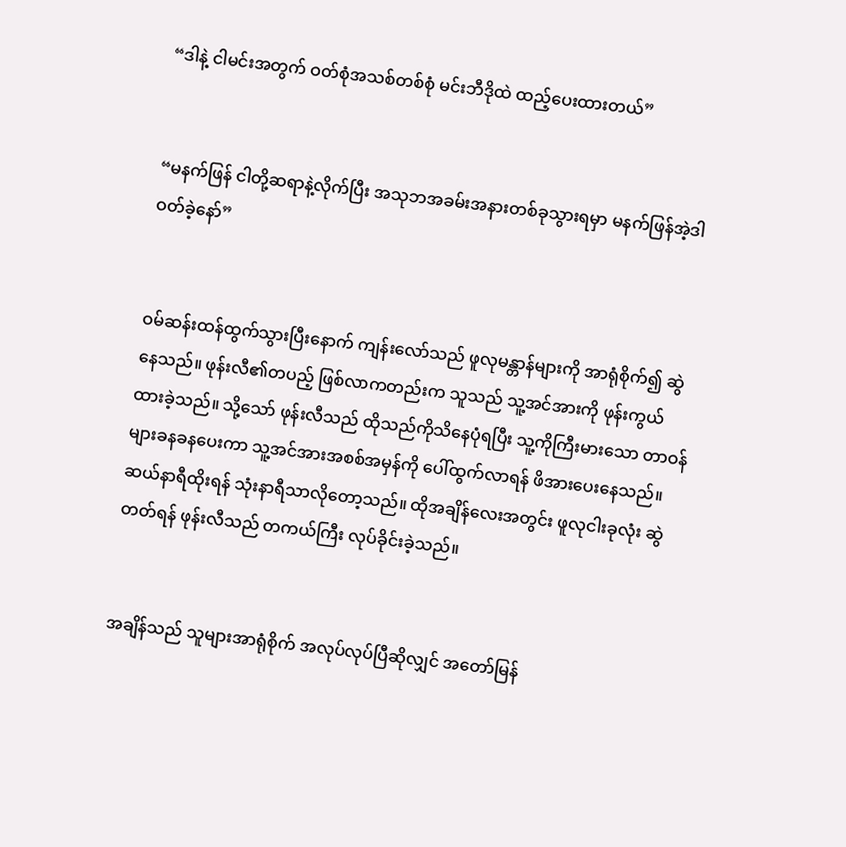“ဒါနဲ့ ငါမင်းအတွက် ဝတ်စုံအသစ်တစ်စုံ မင်းဘီဒိုထဲ ထည့်ပေးထားတယ်”


“မနက်ဖြန် ငါတို့ဆရာနဲ့လိုက်ပြီး အသုဘအခမ်းအနားတစ်ခုသွားရမှာ မနက်ဖြန်အဲ့ဒါဝတ်ခဲ့နော်”


ဝမ်ဆန်းထန်ထွက်သွားပြီးနောက် ကျန်းလော်သည် ဖူလုမန္တာန်များကို အာရုံစိုက်၍ ဆွဲနေသည်။ ဖုန်းလီ၏တပည့် ဖြစ်လာကတည်းက သူသည် သူ့အင်အားကို ဖုန်းကွယ်ထားခဲ့သည်။ သို့သော် ဖုန်းလီသည် ထိုသည်ကိုသိနေပုံရပြီး သူ့ကိုကြီးမားသော တာဝန်များခနခနပေးကာ သူ့အင်အားအစစ်အမှန်ကို ပေါ်ထွက်လာရန် ဖိအားပေးနေသည်။ ဆယ်နာရီထိုးရန် သုံးနာရီသာလိုတော့သည်။ ထိုအချိန်လေးအတွင်း ဖူလုငါးခုလုံး ဆွဲတတ်ရန် ဖုန်းလီသည် တကယ်ကြီး လုပ်ခိုင်းခဲ့သည်။


အချိန်သည် သူများအာရုံစိုက် အလုပ်လုပ်ပြီဆိုလျှင် အတော်မြန်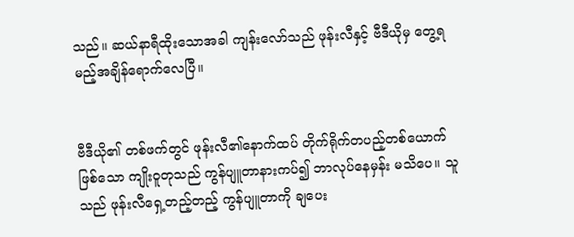သည်။ ဆယ်နာရီထိုးသောအခါ ကျန်းလော်သည် ဖုန်းလီနှင့် ဗီဒီယိုမှ တွေ့ရမည့်အချိန်ရောက်လေပြီ။


ဗီဒီယို၏ တစ်ဖက်တွင် ဖုန်းလီ၏နောက်ထပ် တိုက်ရိုက်တပည့်တစ်ယောက်ဖြစ်သော ကျိုးဝူတုသည် ကွန်ပျူတာနားကပ်၍ ဘာလုပ်နေမှန်း မသိပေ။ သူသည် ဖုန်းလီရှေ့တည့်တည့် ကွန်ပျူတာကို ချပေး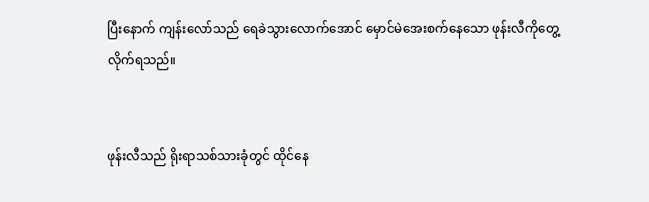ပြီးနောက် ကျန်းလော်သည် ရေခဲသွားလောက်အောင် မှောင်မဲအေးစက်နေသော ဖုန်းလီကိုတွေ့လိုက်ရသည်။


ဖုန်းလီသည် ရိုးရာသစ်သားခုံတွင် ထိုင်နေ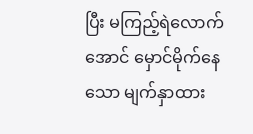ပြီး မကြည့်ရဲလောက်အောင် မှောင်မိုက်နေသော မျက်နှာထား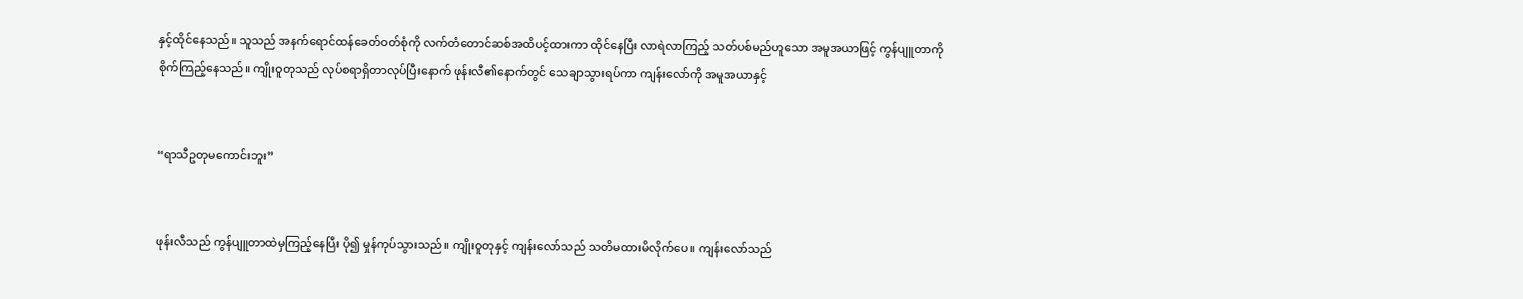နှင့်ထိုင်နေသည်။ သူသည် အနက်ရောင်ထန်ခေတ်ဝတ်စုံကို လက်တံတောင်ဆစ်အထိပင့်ထားကာ ထိုင်နေပြီး လာရဲလာကြည့် သတ်ပစ်မည်ဟူသော အမူအယာဖြင့် ကွန်ပျူတာကို စိုက်ကြည့်နေသည်။ ကျိုးဝူတုသည် လုပ်စရာရှိတာလုပ်ပြီးနောက် ဖုန်းလီ၏နောက်တွင် သေချာသွားရပ်ကာ ကျန်းလော်ကို အမူအယာနှင့်


“ရာသီဥတုမကောင်းဘူး”


ဖုန်းလီသည် ကွန်ပျူတာထဲမှကြည့်နေပြီး ပို၍ မှုန်ကုပ်သွားသည်။ ကျိုးဝူတုနှင့် ကျန်းလော်သည် သတိမထားမိလိုက်ပေ။ ကျန်းလော်သည်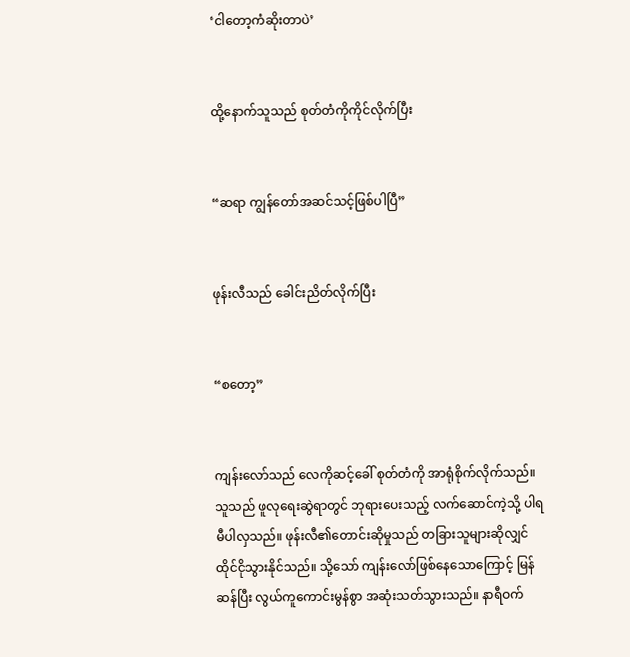‘ငါတော့ကံဆိုးတာပဲ’


ထို့နောက်သူသည် စုတ်တံကိုကိုင်လိုက်ပြီး


“ဆရာ ကျွန်တော်အဆင်သင့်ဖြစ်ပါပြီ”


ဖုန်းလီသည် ခေါင်းညိတ်လိုက်ပြီး


“စတော့”


ကျန်းလော်သည် လေကိုဆင့်ခေါ် စုတ်တံကို အာရုံစိုက်လိုက်သည်။ သူသည် ဖူလုရေးဆွဲရာတွင် ဘုရားပေးသည့် လက်ဆောင်ကဲ့သို့ ပါရမီပါလှသည်။ ဖုန်းလီ၏တောင်းဆိုမှုသည် တခြားသူများဆိုလျှင် ထိုင်ငိုသွားနိုင်သည်။ သို့သော် ကျန်းလော်ဖြစ်နေသောကြောင့် မြန်ဆန်ပြီး လွယ်ကူကောင်းမွန်စွာ အဆုံးသတ်သွားသည်။ နာရီဝက်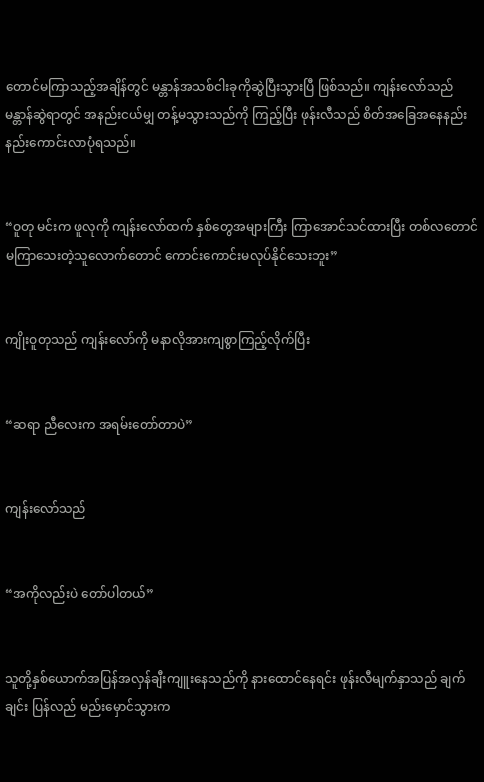တောင်မကြာသည့်အချိန်တွင် မန္တာန်အသစ်ငါးခုကိုဆွဲပြီးသွားပြီ ဖြစ်သည်။ ကျန်းလော်သည် မန္တာန်ဆွဲရာတွင် အနည်းငယ်မျှ တန့်မသွားသည်ကို ကြည့်ပြီး ဖုန်းလီသည် စိတ်အခြေအနေနည်းနည်းကောင်းလာပုံရသည်။


“ဝူတု မင်းက ဖူလုကို ကျန်းလော်ထက် နှစ်တွေအများကြီး ကြာအောင်သင်ထားပြီး တစ်လတောင်မကြာသေးတဲ့သူလောက်တောင် ကောင်းကောင်းမလုပ်နိုင်သေးဘူး”


ကျိုးဝူတုသည် ကျန်းလော်ကို မနာလိုအားကျစွာကြည့်လိုက်ပြီး


“ဆရာ ညီလေးက အရမ်းတော်တာပဲ”


ကျန်းလော်သည်


“အကိုလည်းပဲ တော်ပါတယ်”


သူတို့နှစ်ယောက်အပြန်အလှန်ချီးကျူးနေသည်ကို နားထောင်နေရင်း ဖုန်းလီမျက်နှာသည် ချက်ချင်း ပြန်လည် မည်းမှောင်သွားက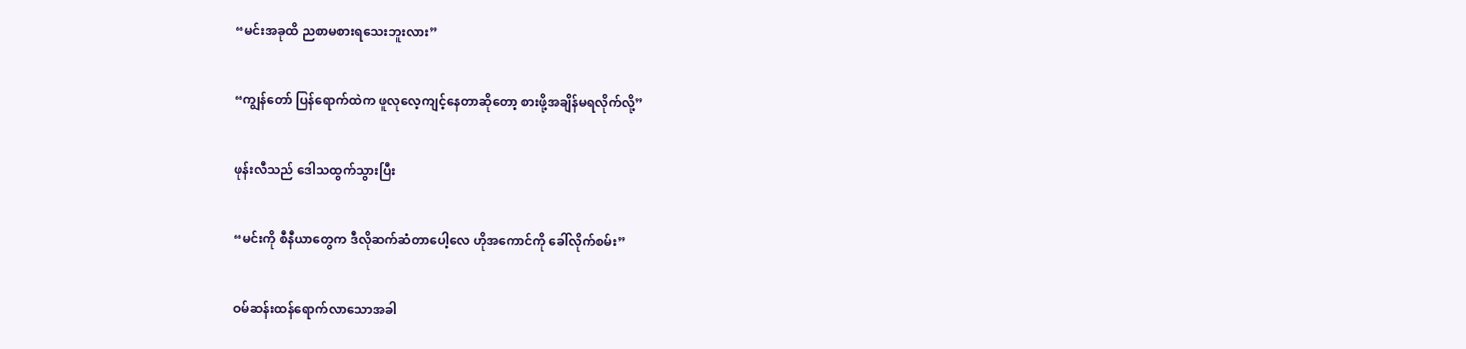“မင်းအခုထိ ညစာမစားရသေးဘူးလား”


“ကျွန်တော် ပြန်ရောက်ထဲက ဖူလုလေ့ကျင့်နေတာဆိုတော့ စားဖို့အချိန်မရလိုက်လို့”


ဖုန်းလီသည် ဒေါသထွက်သွားပြီး


“မင်းကို စီနီယာတွေက ဒီလိုဆက်ဆံတာပေါ့လေ ဟိုအကောင်ကို ခေါ်လိုက်စမ်း”


ဝမ်ဆန်းထန်ရောက်လာသောအခါ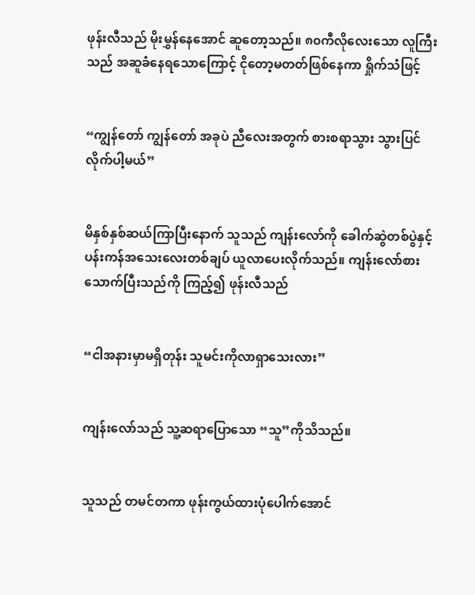ဖုန်းလီသည် မိုးမွှန်နေအောင် ဆူတော့သည်။ ၈၀ကီလိုလေးသော လူကြီးသည် အဆူခံနေရသောကြောင့် ငိုတော့မတတ်ဖြစ်နေကာ ရှိုက်သံဖြင့်


“ကျွန်တော် ကျွန်တော် အခုပဲ ညီလေးအတွက် စားစရာသွား သွားပြင်လိုက်ပါ့မယ်”


မိနှစ်နှစ်ဆယ်ကြာပြီးနောက် သူသည် ကျန်းလော်ကို ခေါက်ဆွဲတစ်ပွဲနှင့် ပန်းကန်အသေးလေးတစ်ချပ် ယူလာပေးလိုက်သည်။ ကျန်းလော်စားသောက်ပြီးသည်ကို ကြည့်၍ ဖုန်းလီသည်


“ငါအနားမှာမရှိတုန်း သူမင်းကိုလာရှာသေးလား”


ကျန်းလော်သည် သူ့ဆရာပြောသော “သူ”ကိုသိသည်။


သူသည် တမင်တကာ ဖုန်းကွယ်ထားပုံပေါက်အောင်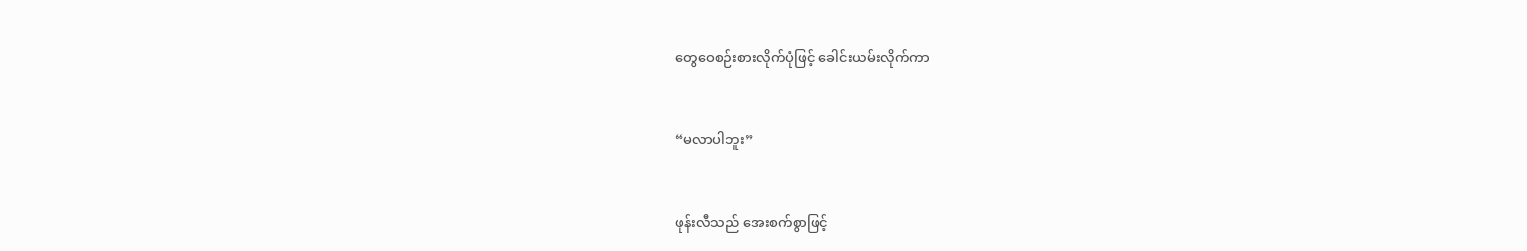တွေဝေစဉ်းစားလိုက်ပုံဖြင့် ခေါင်းယမ်းလိုက်ကာ


“မလာပါဘူး”


ဖုန်းလီသည် အေးစက်စွာဖြင့်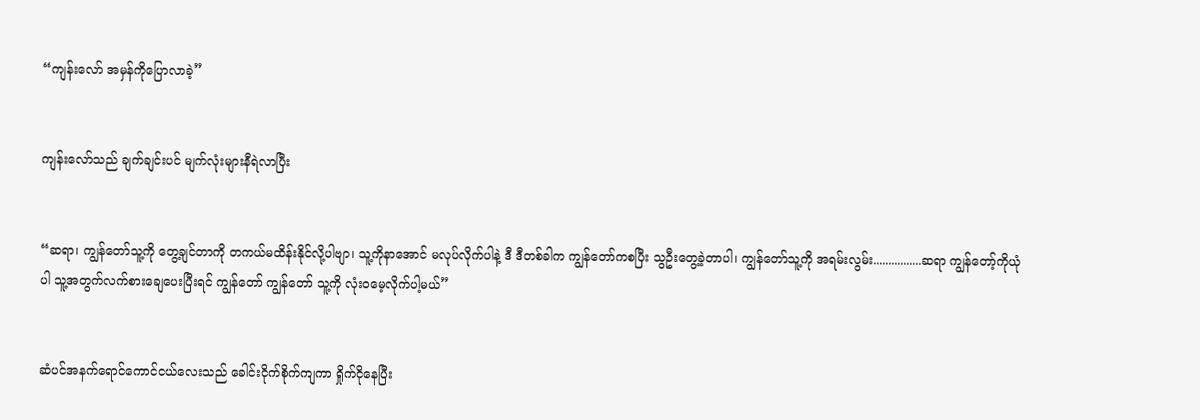“ကျန်းလော် အမှန်ကိုပြောလာခဲ့”


ကျန်းလော်သည် ချက်ချင်းပင် မျက်လုံးများနီရဲလာပြီး


“ဆရာ၊ ကျွန်တော်သူ့ကို တွေ့ချင်တာကို တကယ်မထိန်းနိုင်လို့ပါဗျာ၊ သူ့ကိုနာအောင် မလုပ်လိုက်ပါနဲ့ ဒီ ဒီတစ်ခါက ကျွန်တော်ကစပြီး သွဦးတွေ့ခဲ့တာပါ၊ ကျွန်တော်သူ့ကို အရမ်းလွမ်း................ဆရာ ကျွန်တော့်ကိုယုံပါ သူ့အတွက်လက်စားချေပေးပြီးရင် ကျွန်တော် ကျွန်တော် သူ့ကို လုံးဝမေ့လိုက်ပါ့မယ်”


ဆံပင်အနက်ရောင်ကောင်ငယ်လေးသည် ခေါင်းငိုက်စိုက်ကျကာ ရှိုက်ငိုနေပြီး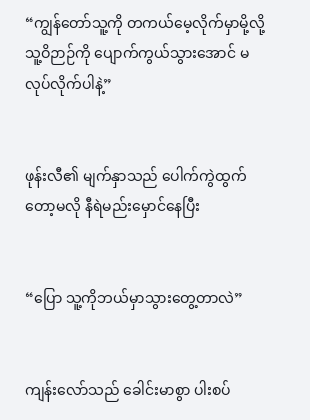“ကျွန်တော်သူ့ကို တကယ်မေ့လိုက်မှာမို့လို့ သူ့ဝိဉာဉ်ကို ပျောက်ကွယ်သွားအောင် မလုပ်လိုက်ပါနဲ့”


ဖုန်းလီ၏ မျက်နှာသည် ပေါက်ကွဲထွက်တော့မလို နီရဲမည်းမှောင်နေပြီး


“ပြော သူ့ကိုဘယ်မှာသွားတွေ့တာလဲ”


ကျန်းလော်သည် ခေါင်းမာစွာ ပါးစပ်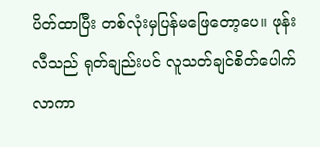ပိတ်ထာပြီး တစ်လုံးမှပြန်မဖြေတော့ပေ။ ဖုန်းလီသည် ရုတ်ချည်းပင် လူသတ်ချင်စိတ်ပေါက်လာကာ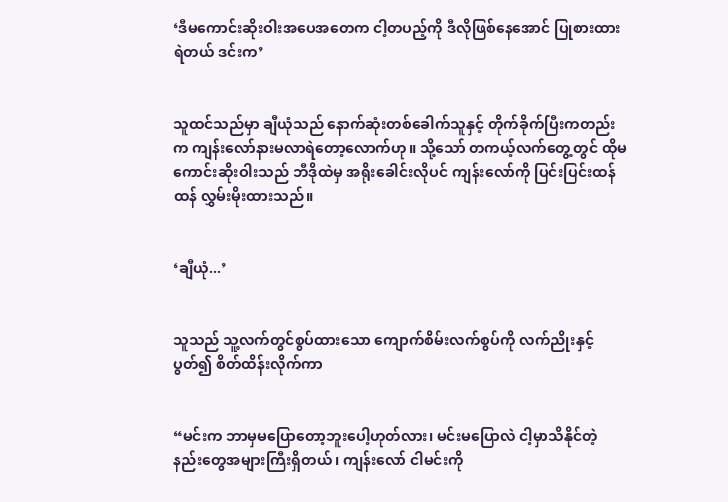‘ဒီမကောင်းဆိုးဝါးအပေအတေက ငါ့တပည့်ကို ဒီလိုဖြစ်နေအောင် ပြုစားထားရဲတယ် ဒင်းက’


သူထင်သည်မှာ ချီယုံသည် နောက်ဆုံးတစ်ခေါက်သူနှင့် တိုက်ခိုက်ပြီးကတည်းက ကျန်းလော်နားမလာရဲတော့လောက်ဟု။ သို့သော် တကယ့်လက်တွေ့တွင် ထိုမကောင်းဆိုးဝါးသည် ဘီဒိုထဲမှ အရိုးခေါင်းလိုပင် ကျန်းလော်ကို ပြင်းပြင်းထန်ထန် လွှမ်းမိုးထားသည်။


‘ချီယုံ...’


သူသည် သူ့လက်တွင်စွပ်ထားသော ကျောက်စိမ်းလက်စွပ်ကို လက်ညိုးနှင့် ပွတ်၍ စိတ်ထိန်းလိုက်ကာ


“မင်းက ဘာမှမပြောတော့ဘူးပေါ့ဟုတ်လား၊ မင်းမပြောလဲ ငါ့မှာသိနိုင်တဲ့ နည်းတွေအများကြီးရှိတယ်၊ ကျန်းလော် ငါမင်းကို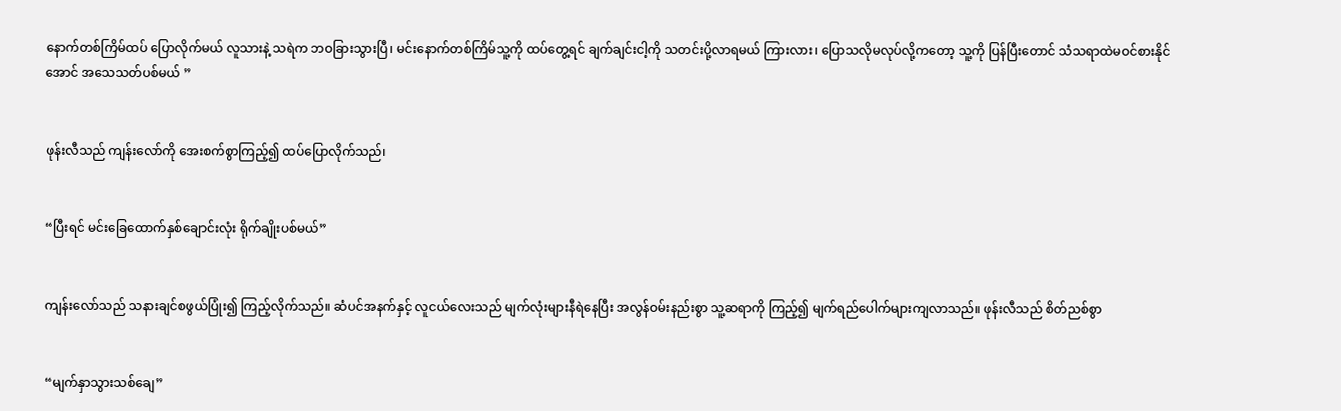နောက်တစ်ကြိမ်ထပ် ပြောလိုက်မယ် လူသားနဲ့ သရဲက ဘဝခြားသွားပြီ၊ မင်းနောက်တစ်ကြိမ်သူ့ကို ထပ်တွေ့ရင် ချက်ချင်းငါ့ကို သတင်းပို့လာရမယ် ကြားလား၊ ပြောသလိုမလုပ်လို့ကတော့ သူ့ကို ပြန်ပြီးတောင် သံသရာထဲမဝင်စားနိုင်အောင် အသေသတ်ပစ်မယ် ”


ဖုန်းလီသည် ကျန်းလော်ကို အေးစက်စွာကြည့်၍ ထပ်ပြောလိုက်သည်၊


“ပြီးရင် မင်းခြေထောက်နှစ်ချောင်းလုံး ရိုက်ချိုးပစ်မယ်”


ကျန်းလော်သည် သနားချင်စဖွယ်ပြုံး၍ ကြည့်လိုက်သည်။ ဆံပင်အနက်နှင့် လူငယ်လေးသည် မျက်လုံးများနီရဲနေပြီး အလွန်ဝမ်းနည်းစွာ သူ့ဆရာကို ကြည့်၍ မျက်ရည်ပေါက်များကျလာသည်။ ဖုန်းလီသည် စိတ်ညစ်စွာ


“မျက်နှာသွားသစ်ချေ”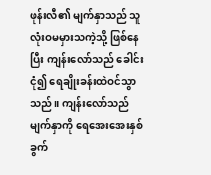ဖုန်းလီ၏ မျက်နှာသည် သူလုံးဝမမှားသကဲ့သို့ ဖြစ်နေပြီး ကျန်းလော်သည် ခေါင်းငုံ၍ ရေချိုးခန်းထဲဝင်သွာသည်။ ကျန်းလော်သည် မျက်နှာကို ရေအေးအေးနှစ်ခွက်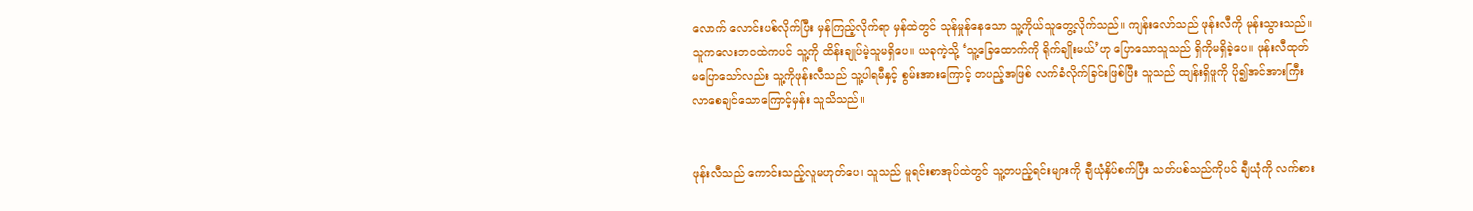လောက် လောင်းပစ်လိုက်ပြီး မှန်ကြည့်လိုက်ရာ မှန်ထဲတွင် သုန်မှုန်နေသော သူ့ကိုယ်သူတွေ့လိုက်သည်။ ကျန်းလော်သည် ဖုန်းလီကို မုန်းသွားသည်။ သူကလေးဘဝထဲကပင် သူ့ကို ထိန်းချုပ်မဲ့သူမရှိပေ။ ယခုကဲ့သို့ ‘သူ့ခြေထောက်ကို ရိုက်ချိုးမယ်’ဟု ပြောသောသူသည် ရှိကိုမရှိခဲ့ပေ။ ဖုန်းလီထုတ်မပြောသော်လည်း သူ့ကိုဖုန်းလီသည် သူ့ပါရမီနှင့် စွမ်းအားကြောင့် တပည့်အဖြစ် လက်ခံလိုက်ခြင်းဖြစ်ပြီး သူသည် ထျန်းရှိဖူကို ပို၍အင်အားကြီးလာစေချင်သောကြောင့်မှန်း သူသိသည်။


ဖုန်းလီသည် ကောင်းသည့်လူမဟုတ်ပေ၊ သူသည် မူရင်းစာအုပ်ထဲတွင် သူ့တပည့်ရင်းများကို ချီယုံနှိပ်စက်ပြီး သတ်ပစ်သည်ကိုပင် ချီယုံကို လက်စား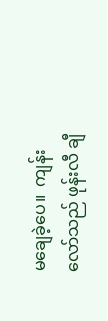မချေခဲ့ပေ။  ကျန်းလော်သည် ဖုန်းလီ ချီ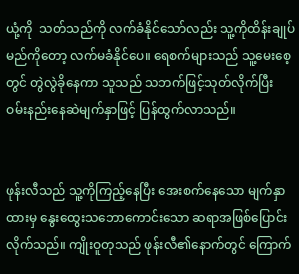ယုံ့ကို  သတ်သည်ကို လက်ခံနိုင်သော်လည်း သူ့ကိုထိန်းချုပ်မည်ကိုတော့ လက်မခံနိုင်ပေ။ ရေစက်များသည် သူ့မေးစေ့တွင် တွဲလွဲခိုနေကာ သူသည် သဘက်ဖြင့်သုတ်လိုက်ပြီး ဝမ်းနည်းနေဆဲမျက်နှာဖြင့် ပြန်ထွက်လာသည်။


ဖုန်းလီသည် သူ့ကိုကြည့်နေပြီး အေးစက်နေသော မျက်နှာထားမှ နွေးထွေးသဘောကောင်းသော ဆရာအဖြစ်ပြောင်းလိုက်သည်။ ကျိုးဝူတုသည် ဖုန်းလီ၏နောက်တွင် ကြောက်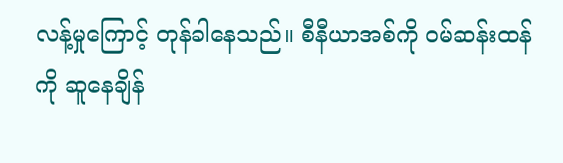လန့်မှုကြောင့် တုန်ခါနေသည်။ စီနီယာအစ်ကို ဝမ်ဆန်းထန်ကို ဆူနေချိန်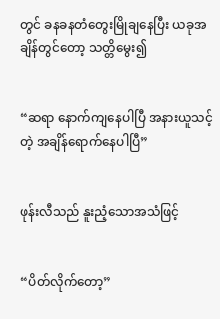တွင် ခနခနတံတွေးမြိုချနေပြီး ယခုအချိန်တွင်တော့ သတ္တိမွေး၍


“ဆရာ နောက်ကျနေပါပြီ အနားယူသင့်တဲ့ အချိန်ရောက်နေပါပြီ”


ဖုန်းလီသည် နူးညံ့သောအသံဖြင့်


“ပိတ်လိုက်တော့”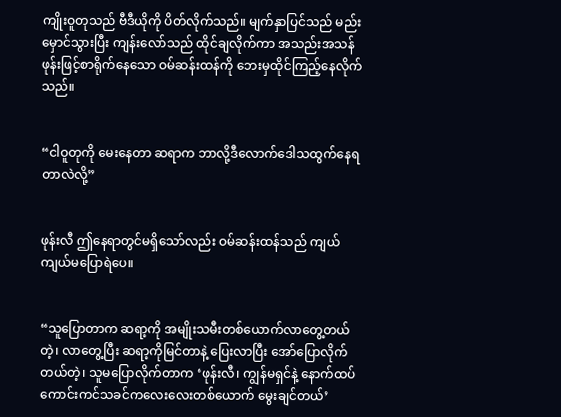ကျိုးဝူတုသည် ဗီဒီယိုကို ပိတ်လိုက်သည်။ မျက်နှာပြင်သည် မည်းမှောင်သွားပြီး ကျန်းလော်သည် ထိုင်ချလိုက်ကာ အသည်းအသန် ဖုန်းဖြင့်စာရိုက်နေသော ဝမ်ဆန်းထန်ကို ဘေးမှထိုင်ကြည့်နေလိုက်သည်။


“ငါဝူတုကို မေးနေတာ ဆရာက ဘာလို့ဒီလောက်ဒေါသထွက်နေရတာလဲလို့”


ဖုန်းလီ ဤနေရာတွင်မရှိသော်လည်း ဝမ်ဆန်းထန်သည် ကျယ်ကျယ်မပြောရဲပေ။


“သူပြောတာက ဆရာ့ကို အမျိုးသမီးတစ်ယောက်လာတွေ့တယ်တဲ့၊ လာတွေ့ပြီး ဆရာ့ကိုမြင်တာနဲ့ ပြေးလာပြီး အော်ပြောလိုက်တယ်တဲ့၊ သူမပြောလိုက်တာက ‘ဖုန်းလီ၊ ကျွန်မရှင်နဲ့ နောက်ထပ်ကောင်းကင်သခင်ကလေးလေးတစ်ယောက် မွေးချင်တယ်’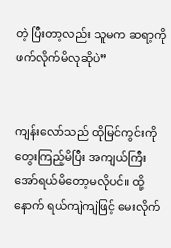တဲ့ ပြီးတာ့လည်း သူမက ဆရာ့ကို ဖက်လိုက်မိလုဆိုပဲ”


ကျန်းလော်သည် ထိုမြင်ကွင်းကိုတွေးကြည့်မိပြီး အကျယ်ကြီး အော်ရယ်မိတော့မလိုပင်။ ထို့နောက် ရယ်ကျဲကျဲဖြင့် မေးလိုက်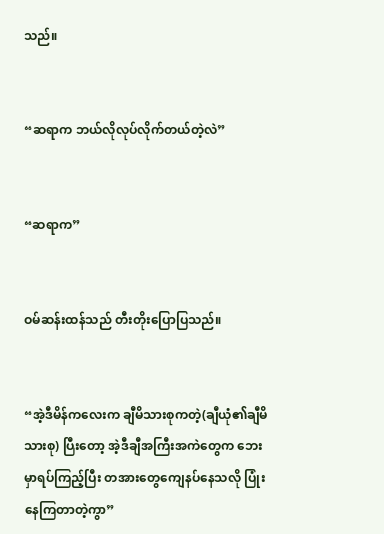သည်။


“ဆရာက ဘယ်လိုလုပ်လိုက်တယ်တဲ့လဲ”


“ဆရာက”


ဝမ်ဆန်းထန်သည် တီးတိုးပြောပြသည်။


“အဲ့ဒီမိန်ကလေးက ချီမိသားစုကတဲ့(ချီယုံ၏ချီမိသားစု) ပြီးတော့ အဲ့ဒီချီအကြီးအကဲတွေက ဘေးမှာရပ်ကြည့်ပြီး တအားတွေကျေနပ်နေသလို ပြုံးနေကြတာတဲ့ကွာ”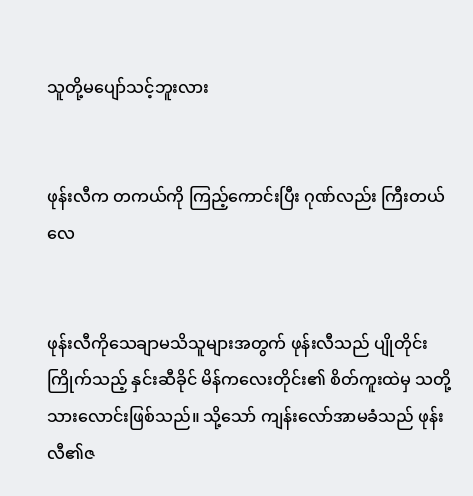သူတို့မပျော်သင့်ဘူးလား


ဖုန်းလီက တကယ်ကို ကြည့်ကောင်းပြီး ဂုဏ်လည်း ကြီးတယ်လေ


ဖုန်းလီကိုသေချာမသိသူများအတွက် ဖုန်းလီသည် ပျိုတိုင်းကြိုက်သည့် နှင်းဆီခိုင် မိန်ကလေးတိုင်း၏ စိတ်ကူးထဲမှ သတို့သားလောင်းဖြစ်သည်။ သို့သော် ကျန်းလော်အာမခံသည် ဖုန်းလီ၏ဇ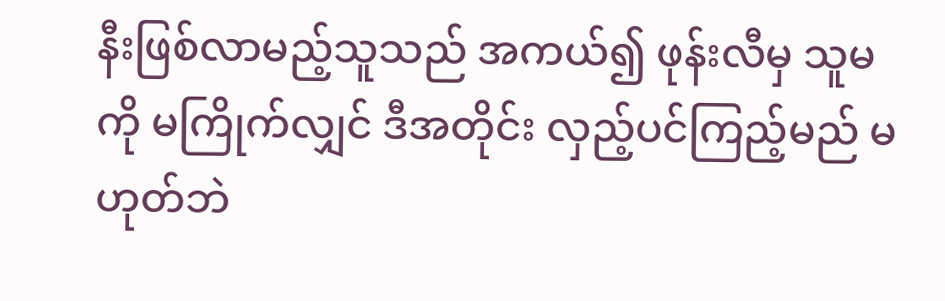နီးဖြစ်လာမည့်သူသည် အကယ်၍ ဖုန်းလီမှ သူမကို မကြိုက်လျှင် ဒီအတိုင်း လှည့်ပင်ကြည့်မည် မဟုတ်ဘဲ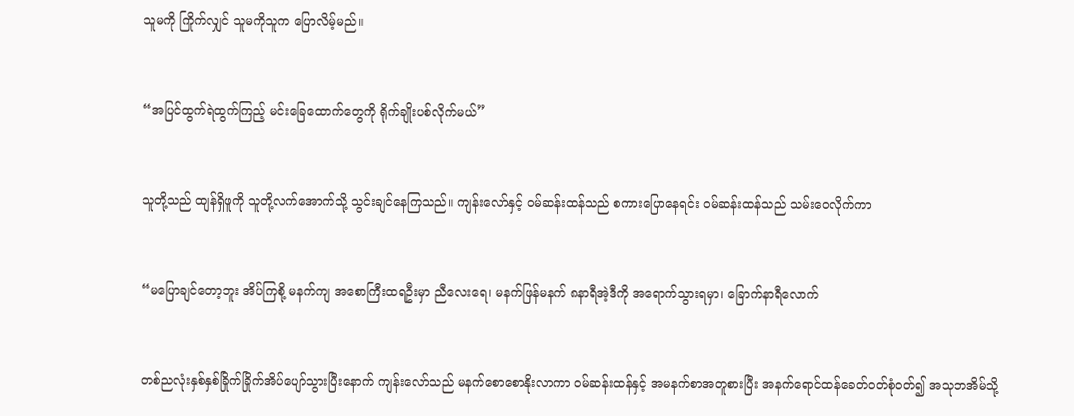သူမကို ကြိုက်လျှင် သူမကိုသူက ပြောလိမ့်မည်။


“အပြင်ထွက်ရဲထွက်ကြည့် မင်းခြေထောက်တွေကို ရိုက်ချိုးပစ်လိုက်မယ်”


သူတို့သည် ထျန်ရှိဖူကို သူတို့လက်အောက်သို့ သွင်းချင်နေကြသည်။ ကျန်းလော်နှင့် ဝမ်ဆန်းထန်သည် စကားပြောနေရင်း ဝမ်ဆန်းထန်သည် သမ်းဝေလိုက်ကာ


“မပြောချင်တော့ဘူး အိပ်ကြစို့ မနက်ကျ အစောကြီးထရဦးမှာ ညီလေးရေ၊ မနက်ဖြန်မနက် ၈နာရီအဲ့ဒီကို အရောက်သွားရမှာ၊ ခြောက်နာရီလောက်


တစ်ညလုံးနှစ်နှစ်ခြိုက်ခြိုက်အိပ်ပျော်သွားပြီးနောက် ကျန်းလော်သည် မနက်စောစောနိုးလာကာ ဝမ်ဆန်းထန်နှင့် အမနက်စာအတူစားပြီး အနက်ရောင်ထန်ခေတ်ဝတ်စုံဝတ်၍ အသုဘအိမ်သို့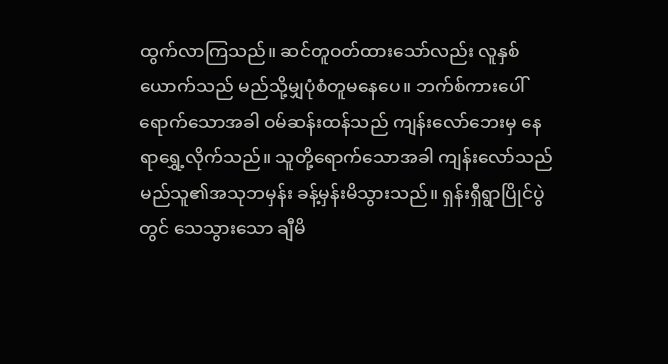ထွက်လာကြသည်။ ဆင်တူဝတ်ထားသော်လည်း လူနှစ်ယောက်သည် မည်သို့မျှပုံစံတူမနေပေ။ ဘက်စ်ကားပေါ်ရောက်သောအခါ ဝမ်ဆန်းထန်သည် ကျန်းလော်ဘေးမှ နေရာရွှေ့လိုက်သည်။ သူတို့ရောက်သောအခါ ကျန်းလော်သည် မည်သူ၏အသုဘမှန်း ခန့်မှန်းမိသွားသည်။ ရှန်းရှီရွာပြိုင်ပွဲတွင် သေသွားသော ချီမိ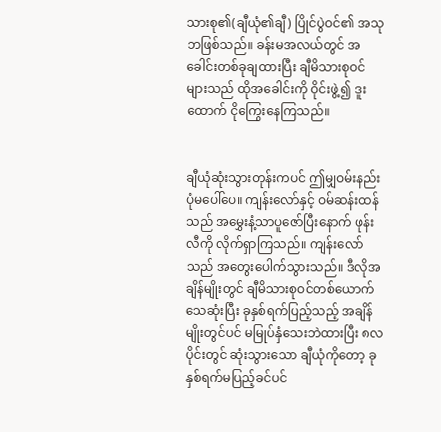သားစု၏(ချီယုံ၏ချီ) ပြိုင်ပွဲဝင်၏ အသုဘဖြစ်သည်။ ခန်းမအလယ်တွင် အခေါင်းတစ်ခုချထားပြီး ချီမိသားစုဝင်များသည် ထိုအခေါင်းကို ဝိုင်းဖွဲ့၍ ဒူးထောက် ငိုကြွေးနေကြသည်။


ချီယုံဆုံးသွားတုန်းကပင် ဤမျှဝမ်းနည်းပုံမပေါ်ပေ။ ကျန်းလော်နှင့် ဝမ်ဆန်းထန်သည် အမွှေးနံ့သာပူဇော်ပြီးနောက် ဖုန်းလီကို လိုက်ရှာကြသည်။ ကျန်းလော်သည် အတွေးပေါက်သွားသည်။ ဒီလိုအချိန်မျိုးတွင် ချီမိသားစုဝင်တစ်ယောက် သေဆုံးပြီး ခုနှစ်ရက်ပြည့်သည့် အချိန်မျိုးတွင်ပင် မမြုပ်နှံသေးဘဲထားပြီး ၈လပိုင်းတွင် ဆုံးသွားသော ချီယုံကိုတော့ ခုနှစ်ရက်မပြည့်ခင်ပင်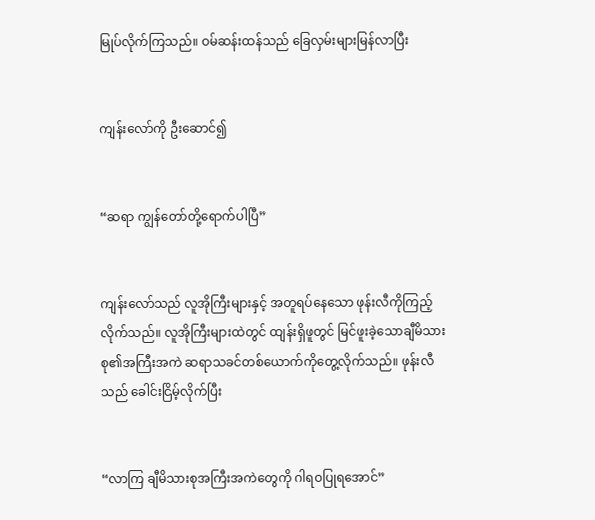မြုပ်လိုက်ကြသည်။ ဝမ်ဆန်းထန်သည် ခြေလှမ်းများမြန်လာပြီး


ကျန်းလော်ကို ဦးဆောင်၍


“ဆရာ ကျွန်တော်တို့ရောက်ပါပြီ”


ကျန်းလော်သည် လူအိုကြီးများနှင့် အတူရပ်နေသော ဖုန်းလီကိုကြည့်လိုက်သည်။ လူအိုကြီးများထဲတွင် ထျန်းရှိဖူတွင် မြင်ဖူးခဲ့သောချီမိသားစု၏အကြီးအကဲ ဆရာသခင်တစ်ယောက်ကိုတွေ့လိုက်သည်။ ဖုန်းလီသည် ခေါင်းငြိမ့်လိုက်ပြီး


“လာကြ ချီမိသားစုအကြီးအကဲတွေကို ဂါရဝပြုရအောင်”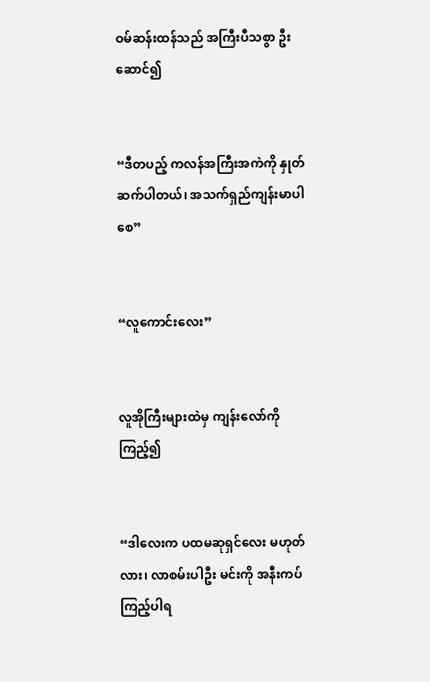ဝမ်ဆန်းထန်သည် အကြီးပီသစွာ ဦးဆောင်၍


“ဒီတပည့် ကလန်အကြီးအကဲကို နှုတ်ဆက်ပါတယ်၊ အသက်ရှည်ကျန်းမာပါစေ”


“လူကောင်းလေး”


လူအိုကြီးများထဲမှ ကျန်းလော်ကိုကြည့်၍


“ဒါလေးက ပထမဆုရှင်လေး မဟုတ်လား၊ လာစမ်းပါဦး မင်းကို အနီးကပ်ကြည့်ပါရ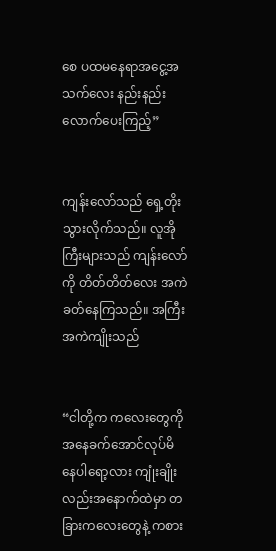စေ ပထမနေရာအငွေ့အသက်လေး နည်းနည်းလောက်ပေးကြည့်”


ကျန်းလော်သည် ရှေ့တိုးသွားလိုက်သည်။ လူအိုကြီးများသည် ကျန်းလော်ကို တိတ်တိတ်လေး အကဲခတ်နေကြသည်။ အကြီးအကဲကျိုးသည်


“ငါတို့က ကလေးတွေကို အနေခက်အောင်လုပ်မိနေပါရော့လား ကျုံးချိုးလည်းအနောက်ထဲမှာ တခြားကလေးတွေနဲ့ ကစား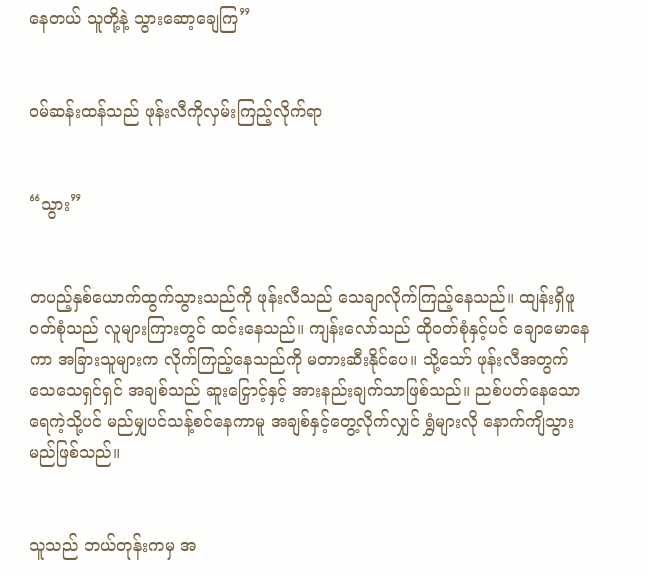နေတယ် သူတို့နဲ့ သွားဆော့ချေကြ”


ဝမ်ဆန်းထန်သည် ဖုန်းလီကိုလှမ်းကြည့်လိုက်ရာ


“သွား”


တပည့်နှစ်ယောက်ထွက်သွားသည်ကို ဖုန်းလီသည် သေချာလိုက်ကြည့်နေသည်။ ထျန်းရှိဖူဝတ်စုံသည် လူများကြားတွင် ထင်းနေသည်။ ကျန်းလော်သည် ထိုဝတ်စုံနှင့်ပင် ချောမောနေကာ အခြားသူများက လိုက်ကြည့်နေသည်ကို မတားဆီးနိုင်ပေ။ သို့သော် ဖုန်းလီအတွက် သေသေရှင်ရှင် အချစ်သည် ဆူးငြှောင့်နှင့် အားနည်းချက်သာဖြစ်သည်။ ညစ်ပတ်နေသောရေကဲ့သို့ပင် မည်မျှပင်သန့်စင်နေကာမူ အချစ်နှင့်တွေ့လိုက်လျှင် ရွှံများလို နောက်ကျိသွားမည်ဖြစ်သည်။


သူသည် ဘယ်တုန်းကမှ အ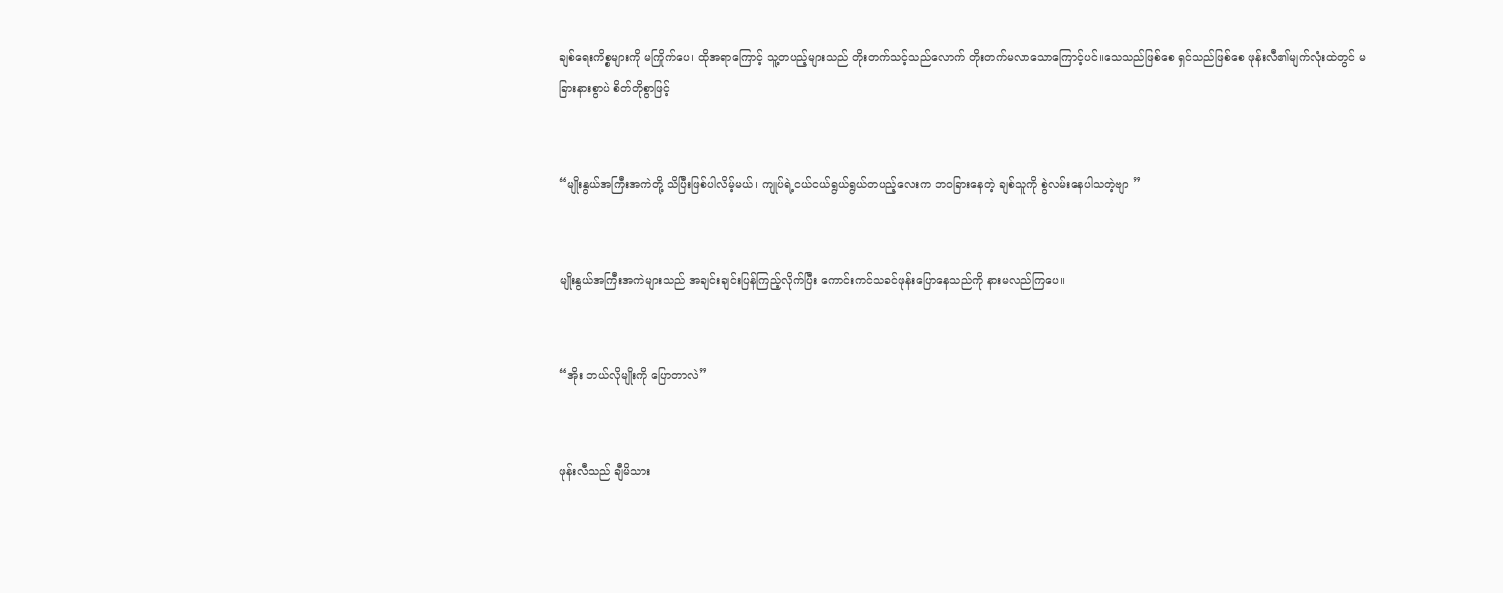ချစ်ရေးကိစ္စများကို မကြိုက်ပေ၊ ထိုအရာကြောင့် သူ့တပည့်များသည် တိုးတက်သင့်သည်လောက် တိုးတက်မလာသောကြောင့်ပင်။သေသည်ဖြစ်စေ ရှင်သည်ဖြစ်စေ ဖုန်းလီ၏မျက်လုံးထဲတွင် မခြားနားစွာပဲ စိတ်တိုစွာဖြင့်


“မျိုးနွယ်အကြီးအကဲတို့ သိပြီးဖြစ်ပါလိမ့်မယ်၊ ကျုပ်ရဲ့ငယ်ငယ်ရွယ်ရွယ်တပည့်လေးက ဘဝခြားနေတဲ့ ချစ်သူကို စွဲလမ်းနေပါသတဲ့ဗျာ ”


မျိုးနွယ်အကြီးအကဲများသည် အချင်းချင်းပြန်ကြည့်လိုက်ပြီး ကောင်းကင်သခင်ဖုန်းပြောနေသည်ကို နားမလည်ကြပေ။


“အိုး ဘယ်လိုမျိုးကို ပြောတာလဲ”


ဖုန်းလီသည် ချီမိသား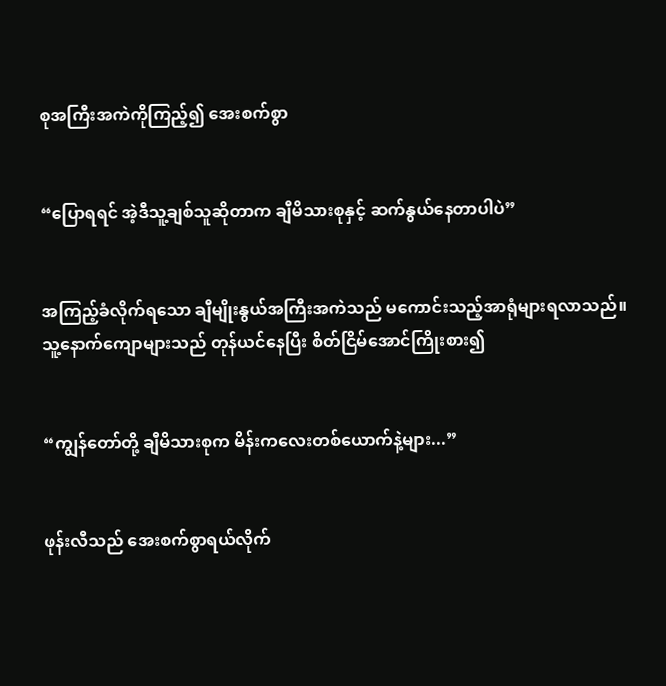စုအကြီးအကဲကိုကြည့်၍ အေးစက်စွာ


“ပြောရရင် အဲ့ဒီသူ့ချစ်သူဆိုတာက ချီမိသားစုနှင့် ဆက်နွယ်နေတာပါပဲ”


အကြည့်ခံလိုက်ရသော ချီမျိုးနွယ်အကြီးအကဲသည် မကောင်းသည့်အာရုံများရလာသည်။ သူ့နောက်ကျောများသည် တုန်ယင်နေပြီး စိတ်ငြိမ်အောင်ကြိုးစား၍


“ကျွန်တော်တို့ ချီမိသားစုက မိန်းကလေးတစ်ယောက်နဲ့များ...”


ဖုန်းလီသည် အေးစက်စွာရယ်လိုက်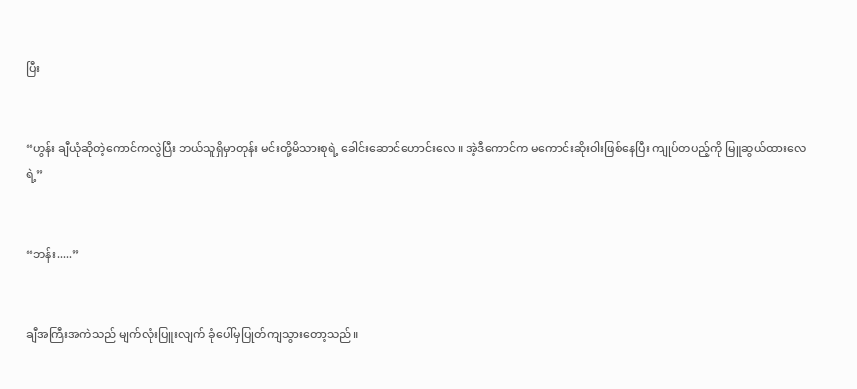ပြီး


“ဟွန်း ချီယုံဆိုတဲ့ကောင်ကလွဲပြီး ဘယ်သူရှိမှာတုန်း မင်းတို့မိသားစုရဲ့ ခေါင်းဆောင်ဟောင်းလေ ။ အဲ့ဒီကောင်က မကောင်းဆိုးဝါးဖြစ်နေပြီး ကျုပ်တပည့်ကို မြူဆွယ်ထားလေရဲ့”


“ဘန်း.....”


ချီအကြီးအကဲသည် မျက်လုံးပြူးလျက် ခုံပေါ်မှပြုတ်ကျသွားတော့သည်။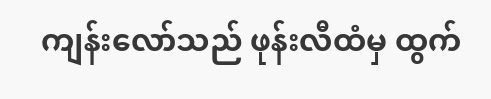ကျန်းလော်သည် ဖုန်းလီထံမှ ထွက်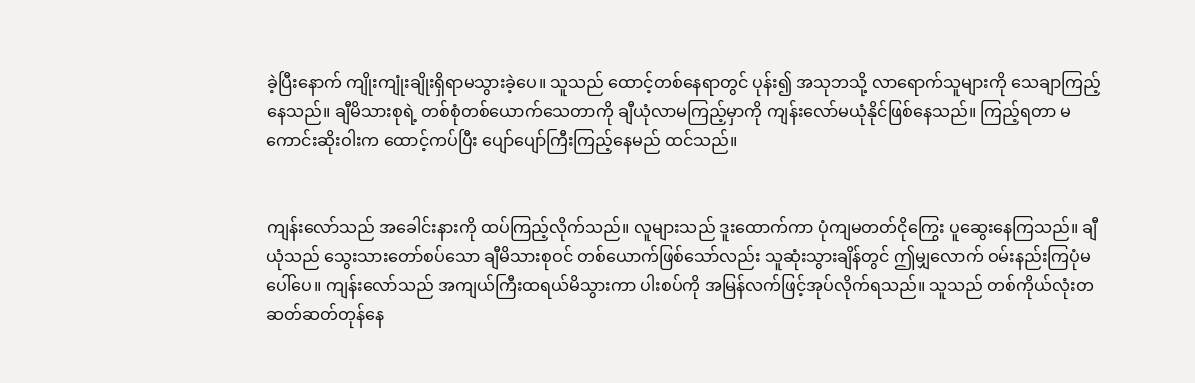ခဲ့ပြီးနောက် ကျိုးကျုံးချိုးရှိရာမသွားခဲ့ပေ။ သူသည် ထောင့်တစ်နေရာတွင် ပုန်း၍ အသုဘသို့ လာရောက်သူများကို သေချာကြည့်နေသည်။ ချီမိသားစုရဲ့ တစ်စုံတစ်ယောက်သေတာကို ချီယုံလာမကြည့်မှာကို ကျန်းလော်မယုံနိုင်ဖြစ်နေသည်။ ကြည့်ရတာ မကောင်းဆိုးဝါးက ထောင့်ကပ်ပြီး ပျော်ပျော်ကြီးကြည့်နေမည် ထင်သည်။


ကျန်းလော်သည် အခေါင်းနားကို ထပ်ကြည့်လိုက်သည်။ လူများသည် ဒူးထောက်ကာ ပုံကျမတတ်ငိုကြွေး ပူဆွေးနေကြသည်။ ချီယုံသည် သွေးသားတော်စပ်သော ချီမိသားစုဝင် တစ်ယောက်ဖြစ်သော်လည်း သူဆုံးသွားချိန်တွင် ဤမျှလောက် ဝမ်းနည်းကြပုံမပေါ်ပေ။ ကျန်းလော်သည် အကျယ်ကြီးထရယ်မိသွားကာ ပါးစပ်ကို အမြန်လက်ဖြင့်အုပ်လိုက်ရသည်။ သူသည် တစ်ကိုယ်လုံးတဆတ်ဆတ်တုန်နေ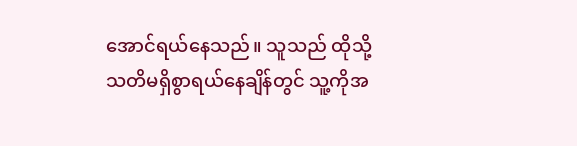အောင်ရယ်နေသည်။ သူသည် ထိုသို့ သတိမရှိစွာရယ်နေချိန်တွင် သူ့ကိုအ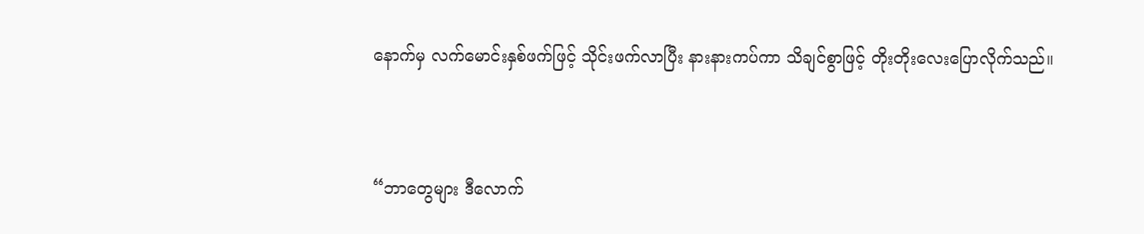နောက်မှ လက်မောင်းနှစ်ဖက်ဖြင့် သိုင်းဖက်လာပြီး နားနားကပ်ကာ သိချင်စွာဖြင့် တိုးတိုးလေးပြောလိုက်သည်။


“ဘာတွေများ ဒီလောက်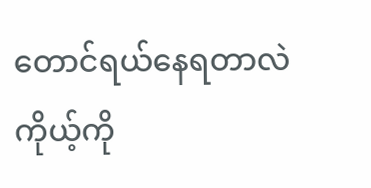တောင်ရယ်နေရတာလဲ ကိုယ့်ကို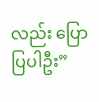လည်း ပြောပြပါဦး”